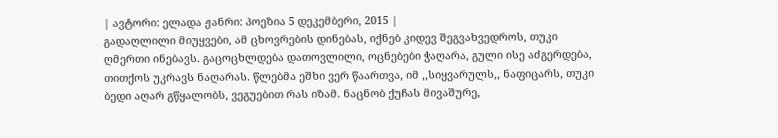| ავტორი: ელადა ჟანრი: პოეზია 5 დეკემბერი, 2015 |
გადაღლილი მიუყვები, ამ ცხოვრების დინებას, იქნებ კიდევ შეგვახვედროს, თუკი ღმერთი ინებავს. გაცოცხლდება დათოვლილი, ოცნებები ჭაღარა, გული ისე აძგერდება, თითქოს უკრავს ნაღარას. წლებმა ეშხი ვერ წაართვა, იმ ,,სიყვარულს,, ნაფიცარს, თუკი ბედი აღარ გწყალობს, ვეგუებით რას იზამ. ნაცნობ ქუჩას მივაშურე,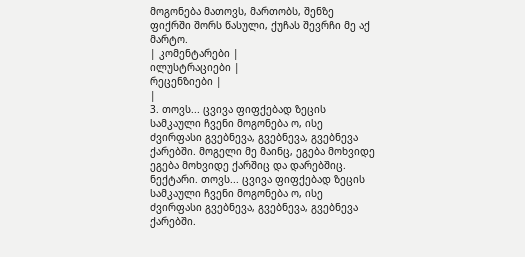მოგონება მათოვს, მართობს, შენზე ფიქრში შორს წასული, ქუჩას შევრჩი მე აქ მარტო.
| კომენტარები |
ილუსტრაციები |
რეცენზიები |
|
3. თოვს... ცვივა ფიფქებად ზეცის სამკაული ჩვენი მოგონება ო, ისე ძვირფასი გვებნევა, გვებნევა, გვებნევა ქარებში. მოგელი მე მაინც, ეგება მოხვიდე ეგება მოხვიდე ქარშიც და დარებშიც. ნექტარი. თოვს... ცვივა ფიფქებად ზეცის სამკაული ჩვენი მოგონება ო, ისე ძვირფასი გვებნევა, გვებნევა, გვებნევა ქარებში.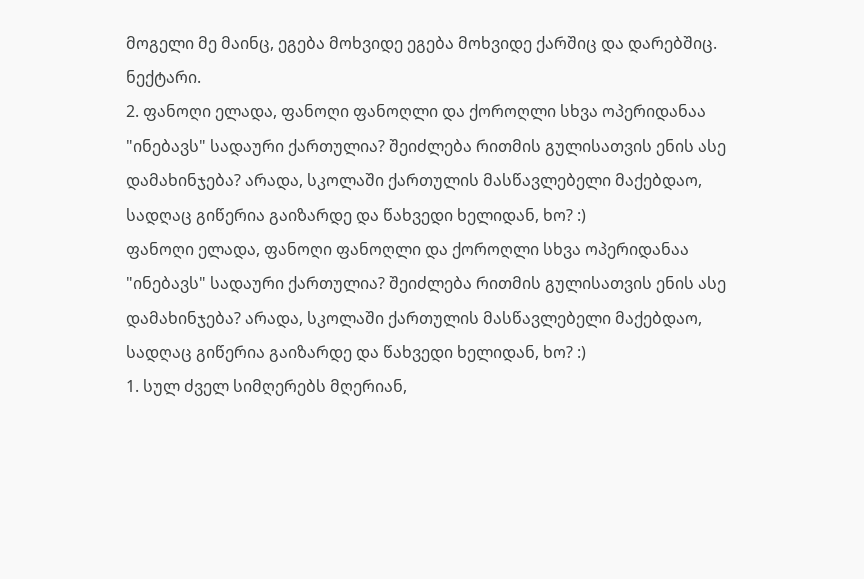მოგელი მე მაინც, ეგება მოხვიდე ეგება მოხვიდე ქარშიც და დარებშიც. ნექტარი.
2. ფანოღი ელადა, ფანოღი ფანოღლი და ქოროღლი სხვა ოპერიდანაა
"ინებავს" სადაური ქართულია? შეიძლება რითმის გულისათვის ენის ასე დამახინჯება? არადა, სკოლაში ქართულის მასწავლებელი მაქებდაო, სადღაც გიწერია გაიზარდე და წახვედი ხელიდან, ხო? :)
ფანოღი ელადა, ფანოღი ფანოღლი და ქოროღლი სხვა ოპერიდანაა
"ინებავს" სადაური ქართულია? შეიძლება რითმის გულისათვის ენის ასე დამახინჯება? არადა, სკოლაში ქართულის მასწავლებელი მაქებდაო, სადღაც გიწერია გაიზარდე და წახვედი ხელიდან, ხო? :)
1. სულ ძველ სიმღერებს მღერიან,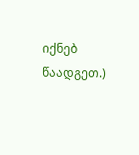იქნებ წაადგეთ.)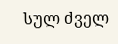სულ ძველ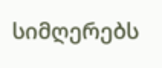სიმღერებს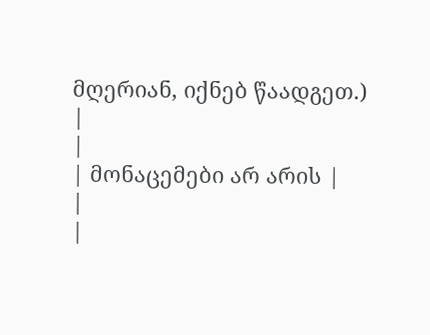მღერიან, იქნებ წაადგეთ.)
|
|
| მონაცემები არ არის |
|
|